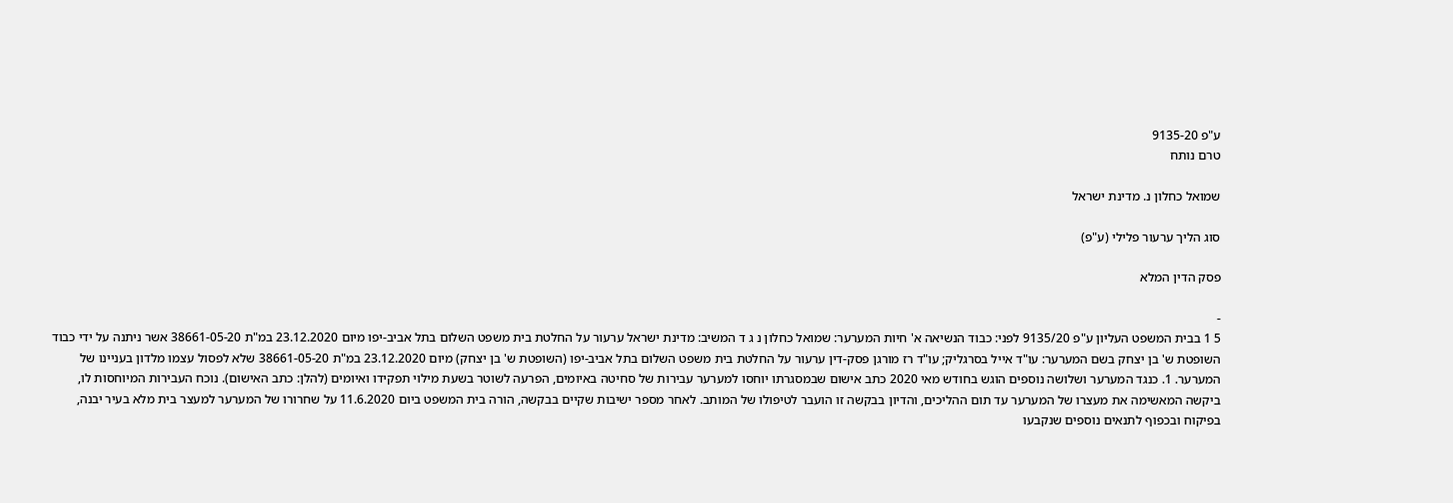ע"פ 9135-20
טרם נותח

שמואל כחלון נ. מדינת ישראל

סוג הליך ערעור פלילי (ע"פ)

פסק הדין המלא

-
5 1 בבית המשפט העליון ע"פ 9135/20 לפני: כבוד הנשיאה א' חיות המערער: שמואל כחלון נ ג ד המשיב: מדינת ישראל ערעור על החלטת בית משפט השלום בתל אביב-יפו מיום 23.12.2020 במ"ת 38661-05-20 אשר ניתנה על ידי כבוד השופטת ש' בן יצחק בשם המערער: עו"ד אייל בסרגליק; עו"ד רז מורגן פסק-דין ערעור על החלטת בית משפט השלום בתל אביב-יפו (השופטת ש' בן יצחק) מיום 23.12.2020 במ"ת 38661-05-20 שלא לפסול עצמו מלדון בעניינו של המערער. 1. כנגד המערער ושלושה נוספים הוגש בחודש מאי 2020 כתב אישום שבמסגרתו יוחסו למערער עבירות של סחיטה באיומים, הפרעה לשוטר בשעת מילוי תפקידו ואיומים (להלן: כתב האישום). נוכח העבירות המיוחסות לו, ביקשה המאשימה את מעצרו של המערער עד תום ההליכים, והדיון בבקשה זו הועבר לטיפולו של המותב. לאחר מספר ישיבות שקיים בבקשה, הורה בית המשפט ביום 11.6.2020 על שחרורו של המערער למעצר בית מלא בעיר יבנה, בפיקוח ובכפוף לתנאים נוספים שנקבעו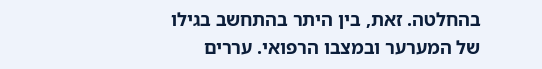בהחלטה. זאת, בין היתר בהתחשב בגילו של המערער ובמצבו הרפואי. עררים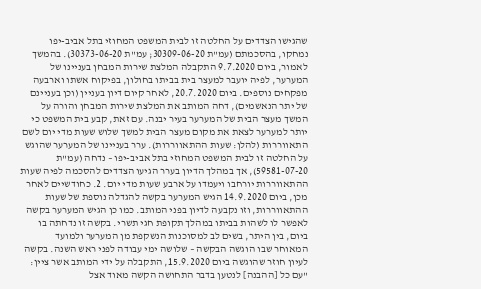שהגישו הצדדים על החלטה זו לבית המשפט המחוזי בתל אביב-יפו נמחקו, בהסכמתם (עמ"ת 30309-06-20; עמ"ת 30373-06-20). בהמשך לאמור, ביום 9.7.2020 התקבלה המלצת שירות המבחן בעניינו של המערער, לפיה יועבר למעצר בית בביתו בחולון, בפיקוח אשתו וארבעה מפקחים נוספים. ביום 20.7.2020, לאחר קיום דיון בעניין (וכן בעניינם של יתר הנאשמים), דחה המותב את המלצת שירות המבחן והורה על המשך מעצר הבית של המערער בעיר יבנה. עם זאת, קבע בית המשפט כי יותר למערער לצאת את מקום מעצר הבית למשך שלוש שעות מדי יום לשם התאווררות (להלן: שעות ההתאווררות). ערר בעניינו של המערער שהוגש על החלטה זו לבית המשפט המחוזי בתל אביב-יפו – נדחה (עמ"ת 59581-07-20), אך במהלך הדיון בערר הגיעו הצדדים להסכמה לפיה שעות ההתאווררות יורחבו ויעמדו על ארבע שעות מדי יום. 2. כחודשיים לאחר מכן, ביום 14.9.2020 הגיש המערער בקשה להגדלה נוספת של שעות ההתאווררות, וזו נקבעה לדיון בפני המותב. כמו כן הגיש המערער בקשה לאפשר לו לשהות בביתו במהלך תקופת חגי תשרי. בקשה זו נדחתה בו ביום, בין היתר, בשים לב למסוכנות הנשקפת מן המערער ולמועד המאוחר שבו הוגשה הבקשה – שלושה ימי עבודה לפני ראש השנה. בקשה לעיון חוזר שהוגשה ביום 15.9.2020, התקבלה על ידי המותב אשר ציין: "עם כל [ההבנה] לנטען בדבר התחושה הקשה מאוד אצל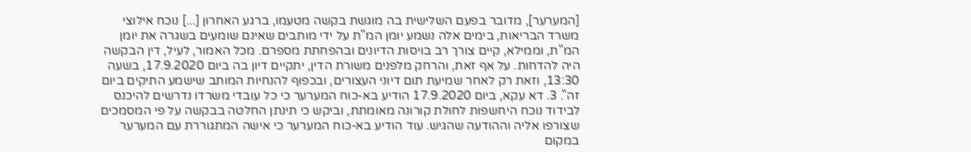[המערער], מדובר בפעם השלישית בה מוגשת בקשה מטעמו, ברגע האחרון [...] נוכח אילוצי משרד הבריאות, בימים אלה נשמע יומן המ"ת על ידי מותבים שאינם שומעים בשגרה את יומן המ"ת, וממילא, קיים צורך רב בויסות הדיונים ובהפחתת מספרם. מכל האמור, לעיל, דין הבקשה היה להדחות. על אף זאת, והרחק מלפנים משורת הדין, יתקיים דיון בה ביום 17.9.2020, בשעה 13:30, וזאת רק לאחר שמיעת תום דיוני העצורים, ובכפוף להנחיות המותב שישמע התיקים ביום זה". 3. דא עקא, ביום 17.9.2020 הודיע בא-כוח המערער כי כל עובדי משרדו נדרשים להיכנס לבידוד נוכח היחשפות לחולת קורונה מאומתת, וביקש כי תינתן החלטה בבקשה על פי המסמכים שצורפו אליה וההודעה שהגיש. עוד הודיע בא-כוח המערער כי אישה המתגוררת עם המערער במקום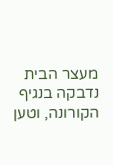מעצר הבית נדבקה בנגיף הקורונה, וטען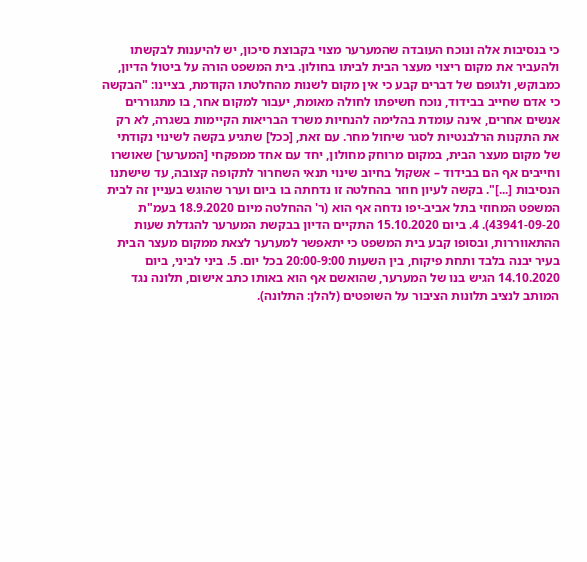כי בנסיבות אלה ונוכח העובדה שהמערער מצוי בקבוצת סיכון, יש להיענות לבקשתו ולהעביר את מקום ריצוי מעצר הבית לביתו בחולון. בית המשפט הורה על ביטול הדיון, כמבוקש, ולגופם של דברים קבע כי אין מקום לשנות מהחלטתו הקודמת, בציינו: "הבקשה כי אדם שחייב בבידוד, נוכח חשיפתו לחולה מאומת, יעבור למקום אחר, בו מתגוררים אנשים אחרים, אינה עומדת בהלימה להנחיות משרד הבריאות הקיימות בשגרה, לא רק את התקנות הרלבנטיות לסגר שיחול מחר. עם זאת, [ככל] שתגיע בקשה לשינוי נקודתי של מקום מעצר הבית, במקום מרוחק מחולון, יחד עם אחד ממפקחי [המערער] שאושרו וחייבים אף הם בבידוד – אשקול בחיוב שינוי תנאי השחרור לתקופה קצובה, עד שישתנו הנסיבות [...]". בקשה לעיון חוזר בהחלטה זו נדחתה בו ביום וערר שהוגש בעניין זה לבית המשפט המחוזי בתל אביב-יפו נדחה אף הוא (ר' ההחלטה מיום 18.9.2020 בעמ"ת 43941-09-20). 4. ביום 15.10.2020 התקיים הדיון בבקשת המערער להגדלת שעות ההתאווררות, ובסופו קבע בית המשפט כי יתאפשר למערער לצאת ממקום מעצר הבית בעיר יבנה בלבד ותחת פיקוח, בין השעות 20:00-9:00 בכל יום. 5. ביני לביני, ביום 14.10.2020 הגיש בנו של המערער, שהואשם אף הוא באותו כתב אישום, תלונה נגד המותב לנציב תלונות הציבור על השופטים (להלן: התלונה).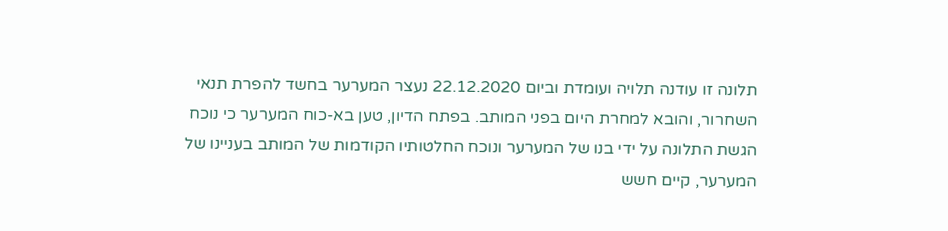תלונה זו עודנה תלויה ועומדת וביום 22.12.2020 נעצר המערער בחשד להפרת תנאי השחרור, והובא למחרת היום בפני המותב. בפתח הדיון, טען בא-כוח המערער כי נוכח הגשת התלונה על ידי בנו של המערער ונוכח החלטותיו הקודמות של המותב בעניינו של המערער, קיים חשש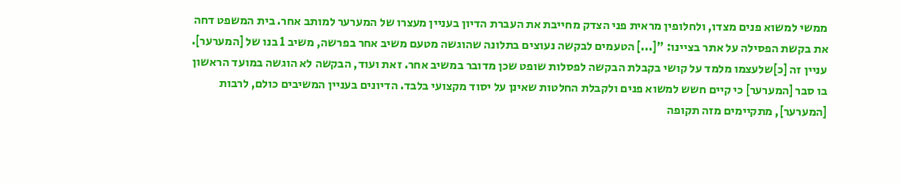ממשי למשוא פנים מצדו, ולחלופין מראית פני הצדק מחייבת את העברת הדיון בעניין מעצרו של המערער למותב אחר. בית המשפט דחה את בקשת הפסילה על אתר בציינו: "[...] הטעמים לבקשה נעוצים בתלונה שהוגשה מטעם משיב אחר בפרשה, משיב 1 בנו של [המערער]. עניין זה [כ]שלעצמו מלמד על קושי בקבלת הבקשה לפסלות שופט שכן מדובר במשיב אחר. זאת ועוד, הבקשה לא הוגשה במועד הראשון בו סבר [המערער] כי קיים חשש למשוא פנים ולקבלת החלטות שאינן על יסוד מקצועי בלבד. הדיונים בעניין המשיבים כולם, לרבות [המערער], מתקיימים מזה תקופה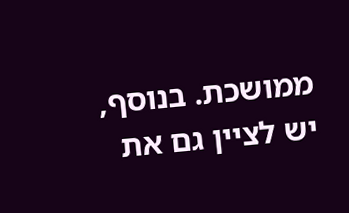ממושכת. בנוסף, יש לציין גם את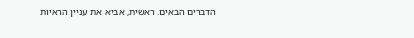הדברים הבאים. ראשית, אביא את עניין הראיות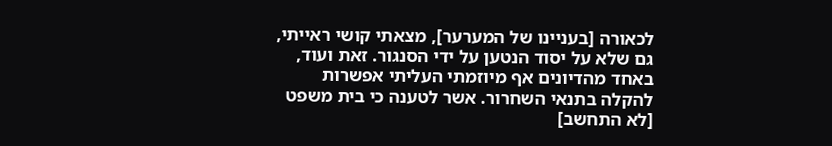לכאורה [בעניינו של המערער], מצאתי קושי ראייתי, גם שלא על יסוד הנטען על ידי הסנגור. זאת ועוד, באחד מהדיונים אף מיוזמתי העליתי אפשרות להקלה בתנאי השחרור. אשר לטענה כי בית משפט [לא התחשב]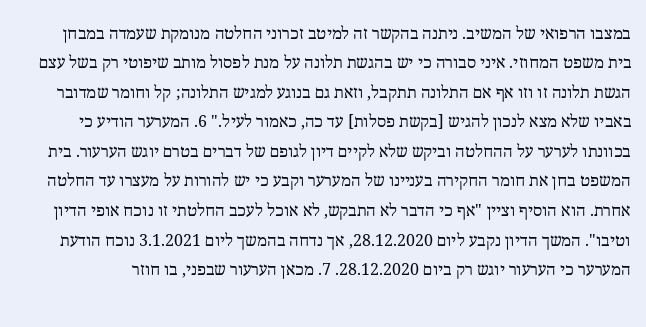במצבו הרפואי של המשיב. ניתנה בהקשר זה למיטב זכרוני החלטה מנומקת שעמדה במבחן בית משפט המחוזי. איני סבורה כי יש בהגשת תלונה על מנת לפסול מותב שיפוטי רק בשל עצם הגשת תלונה זו וזו אף אם התלונה תתקבל, וזאת גם בנוגע למגיש התלונה; קל וחומר שמדובר באביו שלא מצא לנכון להגיש [בקשת פסלות] עד כה, כאמור לעיל." 6. המערער הודיע כי בכוונתו לערער על ההחלטה וביקש שלא לקיים דיון לגופם של דברים בטרם יוגש הערעור. בית המשפט בחן את חומר החקירה בעניינו של המערער וקבע כי יש להורות על מעצרו עד החלטה אחרת. הוא הוסיף וציין "אף כי הדבר לא התבקש, לא אוכל לעכב החלטתי זו נוכח אופי הדיון וטיבו". המשך הדיון נקבע ליום 28.12.2020, אך נדחה בהמשך ליום 3.1.2021 נוכח הודעת המערער כי הערעור יוגש רק ביום 28.12.2020. 7. מכאן הערעור שבפני, בו חוזר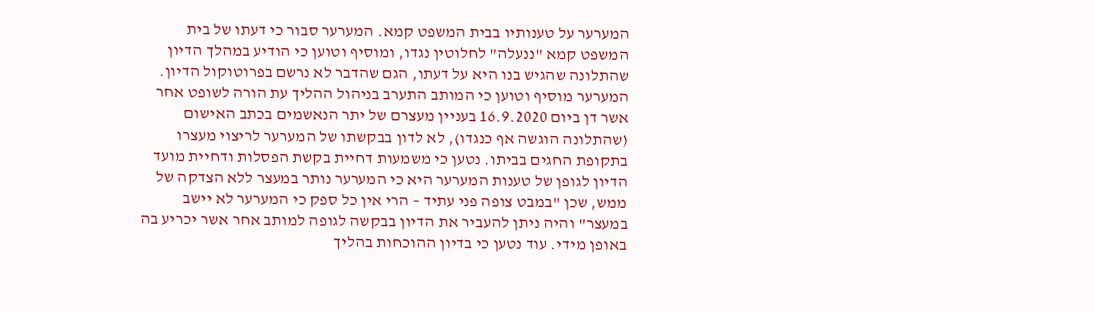המערער על טענותיו בבית המשפט קמא. המערער סבור כי דעתו של בית המשפט קמא "ננעלה" לחלוטין נגדו, ומוסיף וטוען כי הודיע במהלך הדיון שהתלונה שהגיש בנו היא על דעתו, הגם שהדבר לא נרשם בפרוטוקול הדיון. המערער מוסיף וטוען כי המותב התערב בניהול ההליך עת הורה לשופט אחר אשר דן ביום 16.9.2020 בעניין מעצרם של יתר הנאשמים בכתב האישום (שהתלונה הוגשה אף כנגדו), לא לדון בבקשתו של המערער לריצוי מעצרו בתקופת החגים בביתו. נטען כי משמעות דחיית בקשת הפסלות ודחיית מועד הדיון לגופן של טענות המערער היא כי המערער נותר במעצר ללא הצדקה של ממש, שכן "במבט צופה פני עתיד – הרי אין כל ספק כי המערער לא יישב במעצר" והיה ניתן להעביר את הדיון בבקשה לגופה למותב אחר אשר יכריע בה באופן מידי. עוד נטען כי בדיון ההוכחות בהליך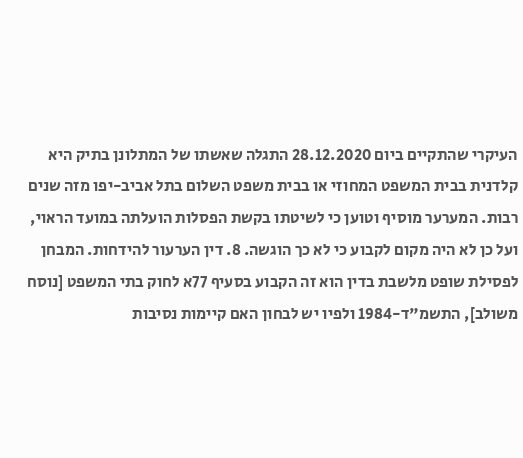העיקרי שהתקיים ביום 28.12.2020 התגלה שאשתו של המתלונן בתיק היא קלדנית בבית המשפט המחוזי או בבית משפט השלום בתל אביב-יפו מזה שנים רבות. המערער מוסיף וטוען כי לשיטתו בקשת הפסלות הועלתה במועד הראוי, ועל כן לא היה מקום לקבוע כי לא כך הוגשה. 8. דין הערעור להידחות. המבחן לפסילת שופט מלשבת בדין הוא זה הקבוע בסעיף 77א לחוק בתי המשפט [נוסח משולב], התשמ"ד-1984 ולפיו יש לבחון האם קיימות נסיבות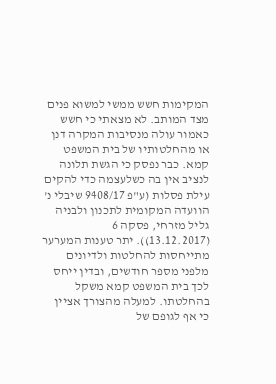המקימות חשש ממשי למשוא פנים מצד המותב. לא מצאתי כי חשש כאמור עולה מנסיבות המקרה דנן או מהחלטותיו של בית המשפט קמא. כבר נפסק כי הגשת תלונה לנציב אין בה כשלעצמה כדי להקים עילת פסלות (ע"פ 9408/17 שיבלי נ' הוועדה המקומית לתכנון ולבניה גליל מזרחי, פסקה 6 (13.12.2017)). יתר טענות המערער מתייחסות להחלטות ולדיונים מלפני מספר חודשים, ובדין ייחס לכך בית המשפט קמא משקל בהחלטתו. למעלה מהצורך אציין כי אף לגופם של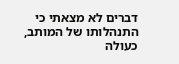דברים לא מצאתי כי התנהלותו של המותב, כעולה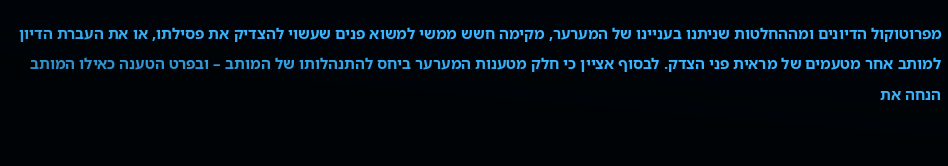מפרוטוקול הדיונים ומההחלטות שניתנו בעניינו של המערער, מקימה חשש ממשי למשוא פנים שעשוי להצדיק את פסילתו, או את העברת הדיון למותב אחר מטעמים של מראית פני הצדק. לבסוף אציין כי חלק מטענות המערער ביחס להתנהלותו של המותב – ובפרט הטענה כאילו המותב הנחה את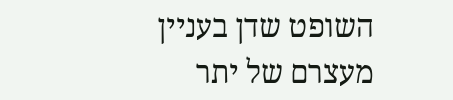השופט שדן בעניין מעצרם של יתר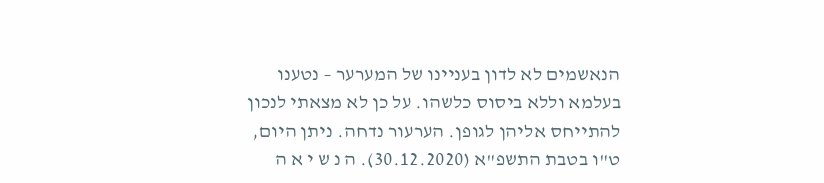הנאשמים לא לדון בעניינו של המערער – נטענו בעלמא וללא ביסוס כלשהו. על כן לא מצאתי לנכון להתייחס אליהן לגופן. הערעור נדחה. ניתן היום, ט"ו בטבת התשפ"א (30.12.2020). ה נ ש י א ה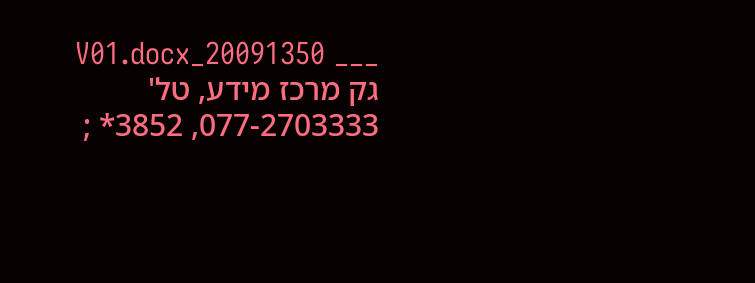___ 20091350_V01.docx גק מרכז מידע, טל' 077-2703333, 3852* ;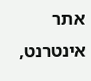אתר אינטרנט,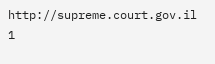http://supreme.court.gov.il 1